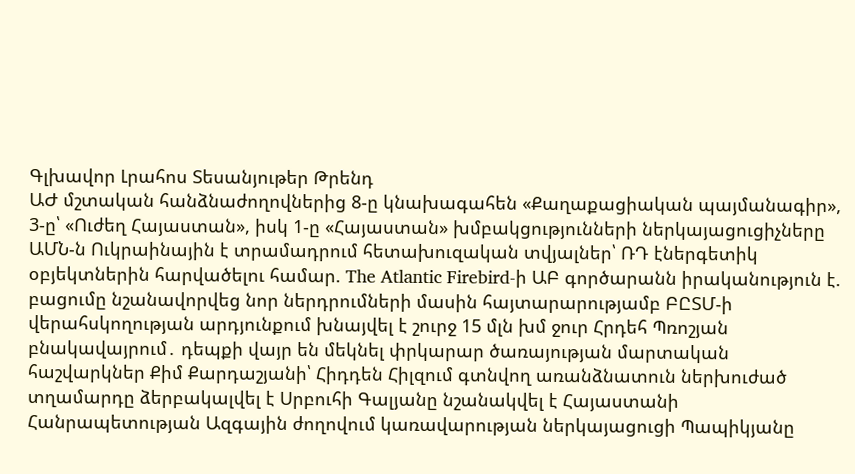Գլխավոր Լրահոս Տեսանյութեր Թրենդ
ԱԺ մշտական հանձնաժողովներից 8-ը կնախագահեն «Քաղաքացիական պայմանագիր», 3-ը՝ «Ուժեղ Հայաստան», իսկ 1-ը «Հայաստան» խմբակցությունների ներկայացուցիչները ԱՄՆ-ն Ուկրաինային է տրամադրում հետախուզական տվյալներ՝ ՌԴ էներգետիկ օբյեկտներին հարվածելու համար. The Atlantic Firebird-ի ԱԲ գործարանն իրականություն է. բացումը նշանավորվեց նոր ներդրումների մասին հայտարարությամբ ԲԸՏՄ-ի վերահսկողության արդյունքում խնայվել է շուրջ 15 մլն խմ ջուր Հրդեհ Պռոշյան բնակավայրում․ դեպքի վայր են մեկնել փրկարար ծառայության մարտական հաշվարկներ Քիմ Քարդաշյանի՝ Հիդդեն Հիլզում գտնվող առանձնատուն ներխուժած տղամարդը ձերբակալվել է Սրբուհի Գալյանը նշանակվել է Հայաստանի Հանրապետության Ազգային ժողովում կառավարության ներկայացուցի Պապիկյանը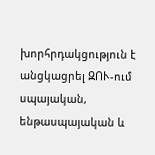խորհրդակցություն է անցկացրել ԶՈՒ-ում սպայական, ենթասպայական և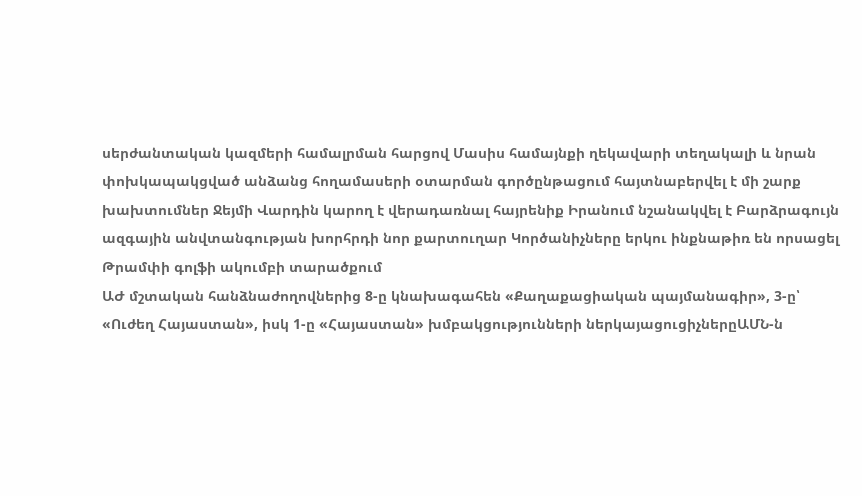սերժանտական կազմերի համալրման հարցով Մասիս համայնքի ղեկավարի տեղակալի և նրան փոխկապակցված անձանց հողամասերի օտարման գործընթացում հայտնաբերվել է մի շարք խախտումներ Ջեյմի Վարդին կարող է վերադառնալ հայրենիք Իրանում նշանակվել է Բարձրագույն ազգային անվտանգության խորհրդի նոր քարտուղար Կործանիչները երկու ինքնաթիռ են որսացել Թրամփի գոլֆի ակումբի տարածքում
ԱԺ մշտական հանձնաժողովներից 8-ը կնախագահեն «Քաղաքացիական պայմանագիր», 3-ը՝ «Ուժեղ Հայաստան», իսկ 1-ը «Հայաստան» խմբակցությունների ներկայացուցիչներըԱՄՆ-ն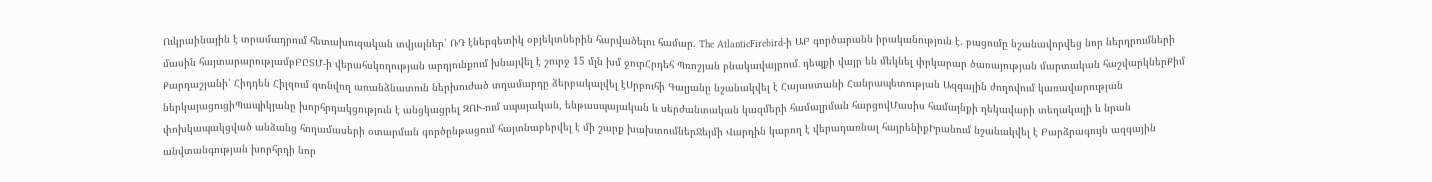Ուկրաինային է տրամադրում հետախուզական տվյալներ՝ ՌԴ էներգետիկ օբյեկտներին հարվածելու համար. The AtlanticFirebird-ի ԱԲ գործարանն իրականություն է. բացումը նշանավորվեց նոր ներդրումների մասին հայտարարությամբԲԸՏՄ-ի վերահսկողության արդյունքում խնայվել է շուրջ 15 մլն խմ ջուրՀրդեհ Պռոշյան բնակավայրում․ դեպքի վայր են մեկնել փրկարար ծառայության մարտական հաշվարկներՔիմ Քարդաշյանի՝ Հիդդեն Հիլզում գտնվող առանձնատուն ներխուժած տղամարդը ձերբակալվել էՍրբուհի Գալյանը նշանակվել է Հայաստանի Հանրապետության Ազգային ժողովում կառավարության ներկայացուցիՊապիկյանը խորհրդակցություն է անցկացրել ԶՈՒ-ում սպայական, ենթասպայական և սերժանտական կազմերի համալրման հարցովՄասիս համայնքի ղեկավարի տեղակալի և նրան փոխկապակցված անձանց հողամասերի օտարման գործընթացում հայտնաբերվել է մի շարք խախտումներՋեյմի Վարդին կարող է վերադառնալ հայրենիքԻրանում նշանակվել է Բարձրագույն ազգային անվտանգության խորհրդի նոր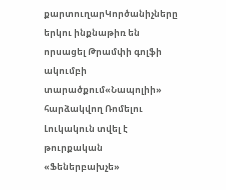քարտուղարԿործանիչները երկու ինքնաթիռ են որսացել Թրամփի գոլֆի ակումբի տարածքում«Նապոլիի» հարձակվող Ռոմելու Լուկակուն տվել է թուրքական «Ֆեներբախչե»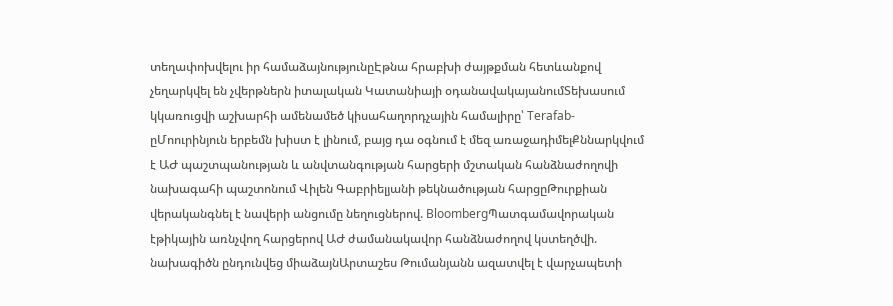տեղափոխվելու իր համաձայնությունըԷթնա հրաբխի ժայթքման հետևանքով չեղարկվել են չվերթներն իտալական Կատանիայի օդանավակայանումՏեխասում կկառուցվի աշխարհի ամենամեծ կիսահաղորդչային համալիրը՝ Terafab-ըՄոուրինյուն երբեմն խիստ է լինում, բայց դա օգնում է մեզ առաջադիմելՔննարկվում է ԱԺ պաշտպանության և անվտանգության հարցերի մշտական հանձնաժողովի նախագահի պաշտոնում Վիլեն Գաբրիելյանի թեկնածության հարցըԹուրքիան վերականգնել է նավերի անցումը նեղուցներով. BloombergՊատգամավորական էթիկային առնչվող հարցերով ԱԺ ժամանակավոր հանձնաժողով կստեղծվի. նախագիծն ընդունվեց միաձայնԱրտաշես Թումանյանն ազատվել է վարչապետի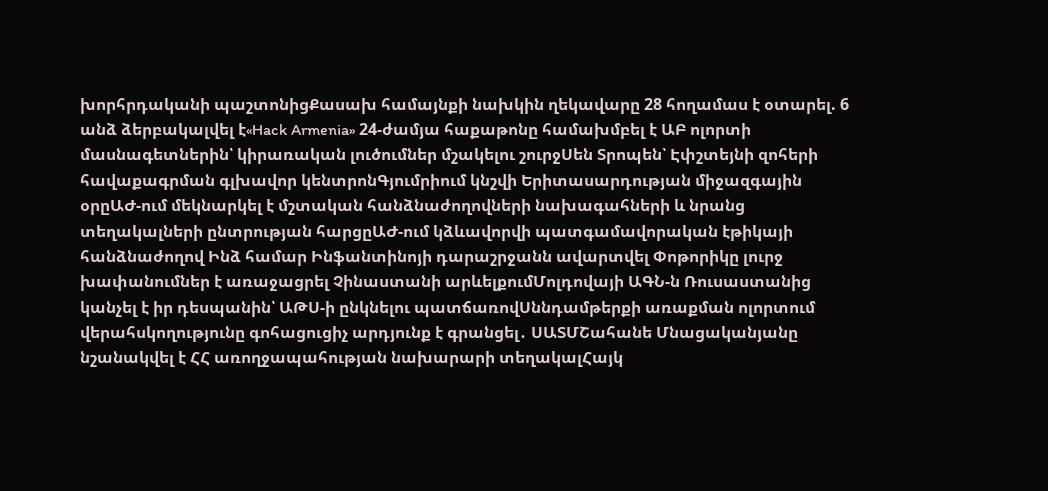խորհրդականի պաշտոնիցՔասախ համայնքի նախկին ղեկավարը 28 հողամաս է օտարել. 6 անձ ձերբակալվել է«Hack Armenia» 24-ժամյա հաքաթոնը համախմբել է ԱԲ ոլորտի մասնագետներին՝ կիրառական լուծումներ մշակելու շուրջՍեն Տրոպեն՝ Էփշտեյնի զոհերի հավաքագրման գլխավոր կենտրոնԳյումրիում կնշվի Երիտասարդության միջազգային օրըԱԺ-ում մեկնարկել է մշտական հանձնաժողովների նախագահների և նրանց տեղակալների ընտրության հարցըԱԺ-ում կձևավորվի պատգամավորական էթիկայի հանձնաժողով Ինձ համար Ինֆանտինոյի դարաշրջանն ավարտվել Փոթորիկը լուրջ խափանումներ է առաջացրել Չինաստանի արևելքումՄոլդովայի ԱԳՆ-ն Ռուսաստանից կանչել է իր դեսպանին՝ ԱԹՍ-ի ընկնելու պատճառովՍննդամթերքի առաքման ոլորտում վերահսկողությունը գոհացուցիչ արդյունք է գրանցել․ ՍԱՏՄՇահանե Մնացականյանը նշանակվել է ՀՀ առողջապահության նախարարի տեղակալՀայկ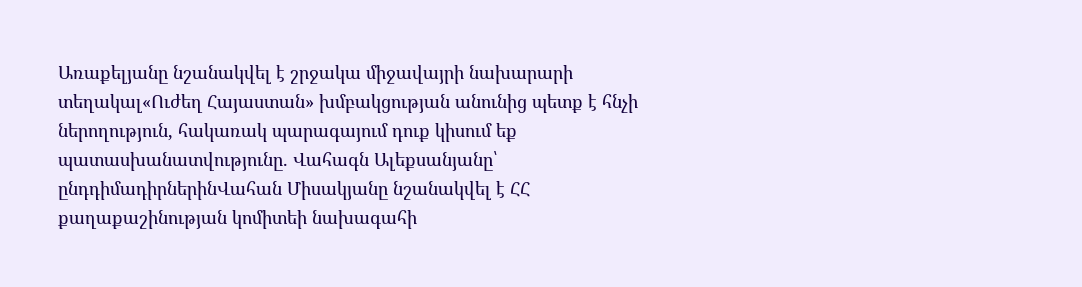Առաքելյանը նշանակվել է շրջակա միջավայրի նախարարի տեղակալ«Ուժեղ Հայաստան» խմբակցության անունից պետք է հնչի ներողություն, հակառակ պարագայում դուք կիսում եք պատասխանատվությունը. Վահագն Ալեքսանյանը՝ ընդդիմադիրներինՎահան Միսակյանը նշանակվել է ՀՀ քաղաքաշինության կոմիտեի նախագահի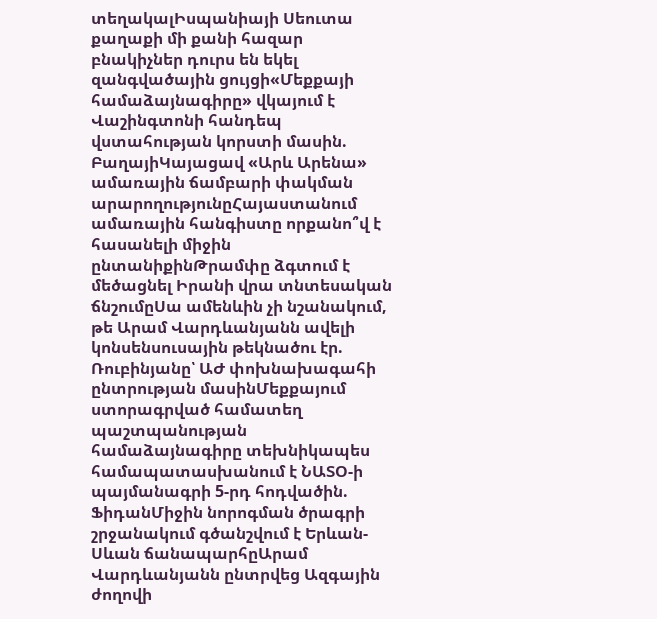տեղակալԻսպանիայի Սեուտա քաղաքի մի քանի հազար բնակիչներ դուրս են եկել զանգվածային ցույցի«Մեքքայի համաձայնագիրը» վկայում է Վաշինգտոնի հանդեպ վստահության կորստի մասին. ԲաղայիԿայացավ «Արև Արենա» ամառային ճամբարի փակման արարողությունըՀայաստանում ամառային հանգիստը որքանո՞վ է հասանելի միջին ընտանիքինԹրամփը ձգտում է մեծացնել Իրանի վրա տնտեսական ճնշումըՍա ամենևին չի նշանակում, թե Արամ Վարդևանյանն ավելի կոնսենսուսային թեկնածու էր. Ռուբինյանը՝ ԱԺ փոխնախագահի ընտրության մասինՄեքքայում ստորագրված համատեղ պաշտպանության համաձայնագիրը տեխնիկապես համապատասխանում է ՆԱՏՕ-ի պայմանագրի 5-րդ հոդվածին. ՖիդանՄիջին նորոգման ծրագրի շրջանակում գծանշվում է Երևան-Սևան ճանապարհըԱրամ Վարդևանյանն ընտրվեց Ազգային ժողովի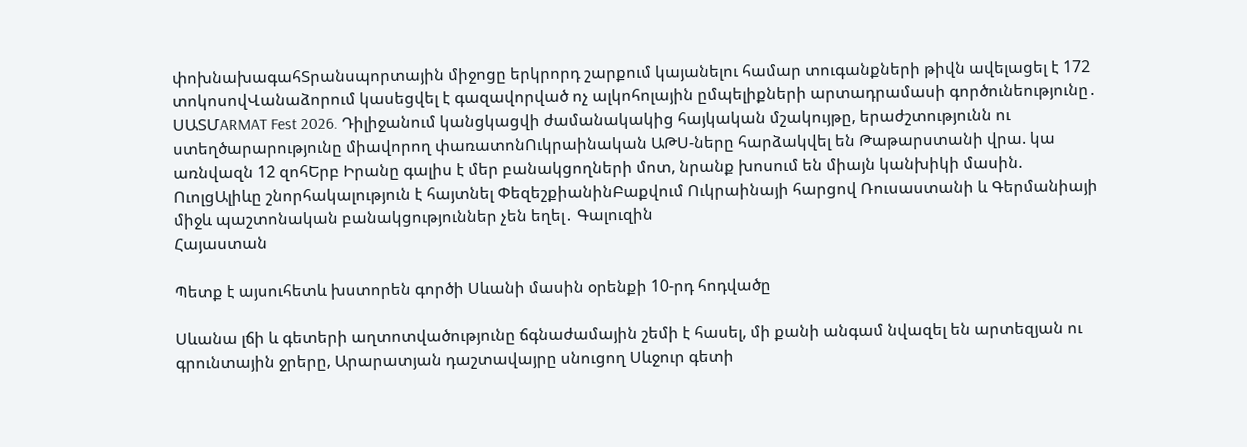փոխնախագահՏրանսպորտային միջոցը երկրորդ շարքում կայանելու համար տուգանքների թիվն ավելացել է 172 տոկոսովՎանաձորում կասեցվել է գազավորված ոչ ալկոհոլային ըմպելիքների արտադրամասի գործունեությունը․ ՍԱՏՄARMAT Fest 2026. Դիլիջանում կանցկացվի ժամանակակից հայկական մշակույթը, երաժշտությունն ու ստեղծարարությունը միավորող փառատոնՈւկրաինական ԱԹՍ-ները հարձակվել են Թաթարստանի վրա. կա առնվազն 12 զոհԵրբ Իրանը գալիս է մեր բանակցողների մոտ, նրանք խոսում են միայն կանխիկի մասին. ՈւոլցԱլիևը շնորհակալություն է հայտնել ՓեզեշքիանինԲաքվում Ուկրաինայի հարցով Ռուսաստանի և Գերմանիայի միջև պաշտոնական բանակցություններ չեն եղել․ Գալուզին
Հայաստան

Պետք է այսուհետև խստորեն գործի Սևանի մասին օրենքի 10-րդ հոդվածը

Սևանա լճի և գետերի աղտոտվածությունը ճգնաժամային շեմի է հասել, մի քանի անգամ նվազել են արտեզյան ու գրունտային ջրերը, Արարատյան դաշտավայրը սնուցող Սևջուր գետի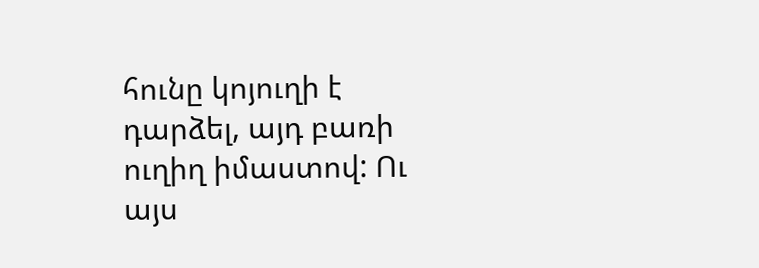հունը կոյուղի է դարձել, այդ բառի ուղիղ իմաստով: Ու այս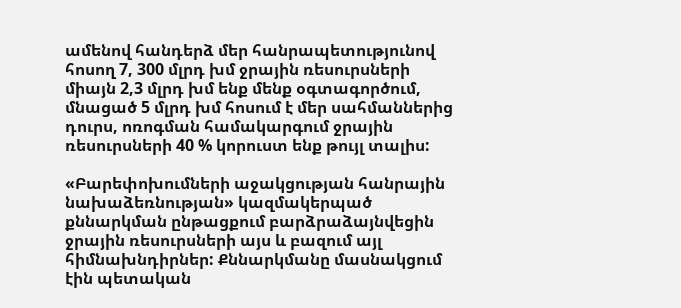ամենով հանդերձ մեր հանրապետությունով հոսող 7, 300 մլրդ խմ ջրային ռեսուրսների միայն 2,3 մլրդ խմ ենք մենք օգտագործում, մնացած 5 մլրդ խմ հոսում է մեր սահմաններից դուրս, ոռոգման համակարգում ջրային ռեսուրսների 40 % կորուստ ենք թույլ տալիս:

«Բարեփոխումների աջակցության հանրային նախաձեռնության» կազմակերպած քննարկման ընթացքում բարձրաձայնվեցին ջրային ռեսուրսների այս և բազում այլ հիմնախնդիրներ: Քննարկմանը մասնակցում էին պետական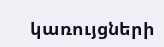կառույցների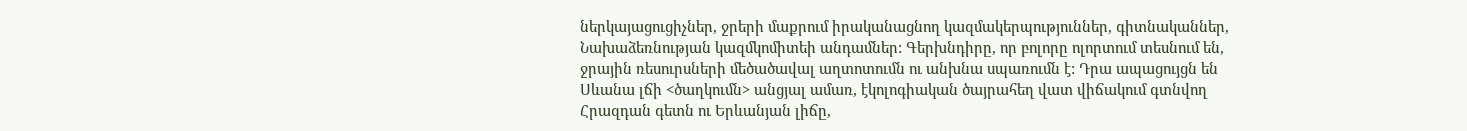ներկայացուցիչներ, ջրերի մաքրում իրականացնող կազմակերպություններ, գիտնականներ, Նախաձեռնության կազմկոմիտեի անդամներ: Գերխնդիրը, որ բոլորը ոլորտում տեսնում են, ջրային ռեսուրսների մեծածավալ աղտոտումն ու անխնա սպառումն է: Դրա ապացույցն են Սևանա լճի <ծաղկումն> անցյալ ամառ, էկոլոգիական ծայրահեղ վատ վիճակում գտնվող Հրազդան գետն ու Երևանյան լիճը,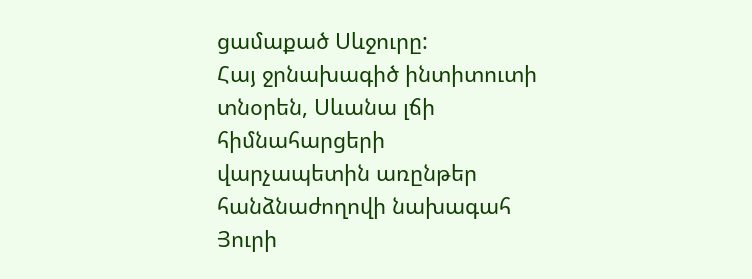ցամաքած Սևջուրը:
Հայ ջրնախագիծ ինտիտուտի տնօրեն, Սևանա լճի հիմնահարցերի վարչապետին առընթեր հանձնաժողովի նախագահ Յուրի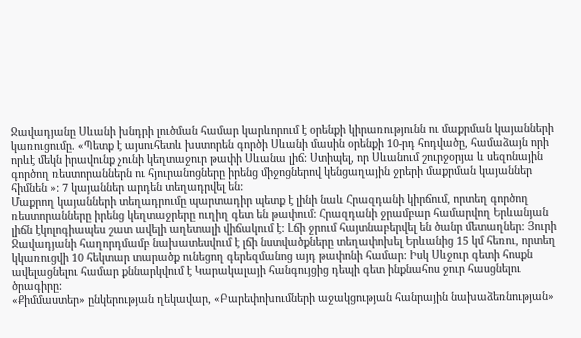Ջավադյանը Սևանի խնդրի լուծման համար կարևորում է օրենքի կիրառությունն ու մաքրման կայանների կառուցումը. «Պետք է այսուհետև խստորեն գործի Սևանի մասին օրենքի 10-րդ հոդվածը, համաձայն որի որևէ մեկն իրավունք չունի կեղտաջուր թափի Սևանա լիճ: Ստիպել, որ Սևանում շուրջօրյա և սեզոնային գործող ռեստորաններն ու հյուրանոցները իրենց միջոցներով կենցաղային ջրերի մաքրման կայաններ հիմնեն »: 7 կայաններ արդեն տեղադրվել են:
Մաքրող կայանների տեղադրումը պարտադիր պետք է լինի նաև Հրազդանի կիրճում, որտեղ գործող ռեստորանները իրենց կեղտաջրերը ուղիղ գետ են թափում: Հրազդանի ջրամբար համարվող Երևանյան լիճն էկոլոգիապես շատ ավելի աղետալի վիճակում է: Լճի ջրում հայտնաբերվել են ծանր մետաղներ: Յուրի Ջավադյանի հաղորդմամբ նախատեսվում է լճի նստվածքները տեղափոխել Երևանից 15 կմ հեռու, որտեղ կկառուցվի 10 հեկտար տարածք ունեցող գերեզմանոց այդ թափոնի համար: Իսկ Սևջուր գետի հոսքն ավելացնելու համար քննարկվում է Կարակալայի հանգույցից դեպի գետ ինքնահոս ջուր հասցնելու ծրագիրը:
«Քիմմաստեր» ընկերության ղեկավար, «Բարեփոխումների աջակցության հանրային նախաձեռնության»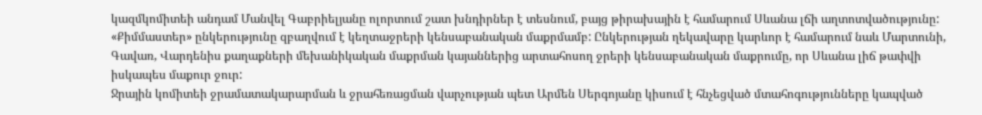կազմկոմիտեի անդամ Մանվել Գաբրիելյանը ոլորտում շատ խնդիրներ է տեսնում, բայց թիրախային է համարում Սևանա լճի աղտոտվածությունը: «Քիմմաստեր» ընկերությունը զբաղվում է կեղտաջրերի կենսաբանական մաքրմամբ: Ընկերության ղեկավարը կարևոր է համարում նաև Մարտունի, Գավառ, Վարդենիս քաղաքների մեխանիկական մաքրման կայաններից արտահոսող ջրերի կենսաբանական մաքրումը, որ Սևանա լիճ թափվի իսկապես մաքուր ջուր:
Ջրային կոմիտեի ջրամատակարարման և ջրահեռացման վարչության պետ Արմեն Սերգոյանը կիսում է հնչեցված մտահոգությունները կապված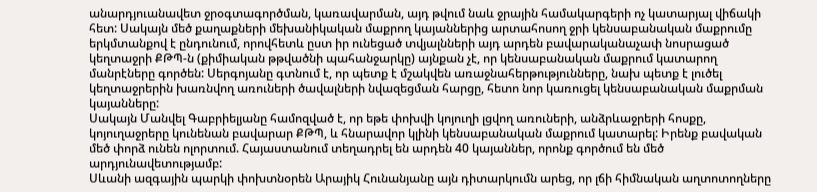անարդյուանավետ ջրօգտագործման, կառավարման, այդ թվում նաև ջրային համակարգերի ոչ կատարյալ վիճակի հետ: Սակայն մեծ քաղաքների մեխանիկական մաքրող կայաններից արտահոսող ջրի կենսաբանական մաքրումը երկմտանքով է ընդունում, որովհետև ըստ իր ունեցած տվյալնների այդ արդեն բավարականաչափ նոսրացած կեղտաջրի ՔԹՊ-ն (քիմիական թթվածնի պահանջարկը) այնքան չէ, որ կենսաբանական մաքրում կատարող մանրէները գործեն: Սերգոյանը գտնում է, որ պետք է մշակվեն առաջնահերթությունները, նախ պետք է լուծել կեղտաջրերին խառնվող առուների ծավալների նվազեցման հարցը, հետո նոր կառուցել կենսաբանական մաքրման կայանները:
Սակայն Մանվել Գաբրիելյանը համոզված է, որ եթե փոխվի կոյուղի լցվող առուների, անձրևաջրերի հոսքը, կոյուղաջրերը կունենան բավարար ՔԹՊ, և հնարավոր կլինի կենսաբանական մաքրում կատարել: Իրենք բավական մեծ փորձ ունեն ոլորտում. Հայաստանում տեղադրել են արդեն 40 կայաններ, որոնք գործում են մեծ արդյունավետությամբ:
Սևանի ազգային պարկի փոխտնօրեն Արայիկ Հունանյանը այն դիտարկումն արեց, որ լճի հիմնական աղտոտողները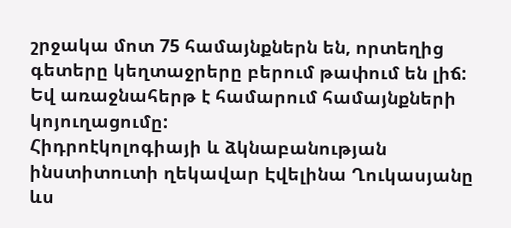շրջակա մոտ 75 համայնքներն են, որտեղից գետերը կեղտաջրերը բերում թափում են լիճ: Եվ առաջնահերթ է համարում համայնքների կոյուղացումը:
Հիդրոէկոլոգիայի և ձկնաբանության ինստիտուտի ղեկավար Էվելինա Ղուկասյանը ևս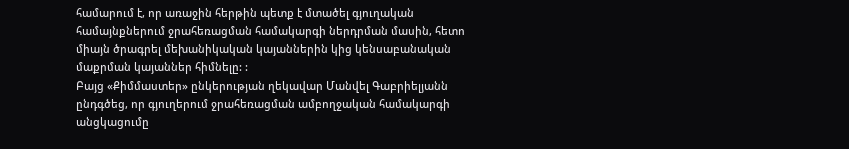համարում է, որ առաջին հերթին պետք է մտածել գյուղական համայնքներում ջրահեռացման համակարգի ներդրման մասին, հետո միայն ծրագրել մեխանիկական կայաններին կից կենսաբանական մաքրման կայաններ հիմնելը: :
Բայց «Քիմմաստեր» ընկերության ղեկավար Մանվել Գաբրիելյանն ընդգծեց, որ գյուղերում ջրահեռացման ամբողջական համակարգի անցկացումը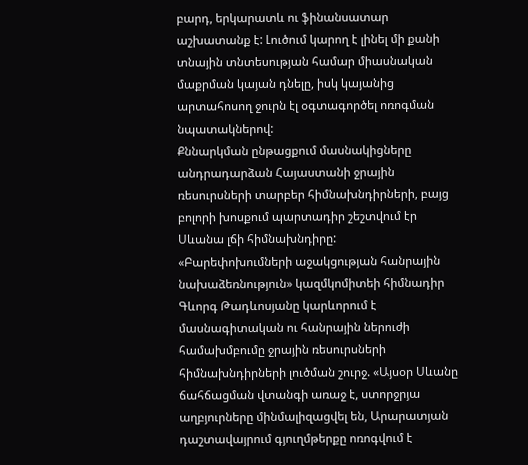բարդ, երկարատև ու ֆինանսատար աշխատանք է: Լուծում կարող է լինել մի քանի տնային տնտեսության համար միասնական մաքրման կայան դնելը, իսկ կայանից արտահոսող ջուրն էլ օգտագործել ոռոգման նպատակներով:
Քննարկման ընթացքում մասնակիցները անդրադարձան Հայաստանի ջրային ռեսուրսների տարբեր հիմնախնդիրների, բայց բոլորի խոսքում պարտադիր շեշտվում էր Սևանա լճի հիմնախնդիրը:
«Բարեփոխումների աջակցության հանրային նախաձեռնություն» կազմկոմիտեի հիմնադիր Գևորգ Թադևոսյանը կարևորում է մասնագիտական ու հանրային ներուժի համախմբումը ջրային ռեսուրսների հիմնախնդիրների լուծման շուրջ. «Այսօր Սևանը ճահճացման վտանգի առաջ է, ստորջրյա աղբյուրները մինմալիզացվել են, Արարատյան դաշտավայրում գյուղմթերքը ոռոգվում է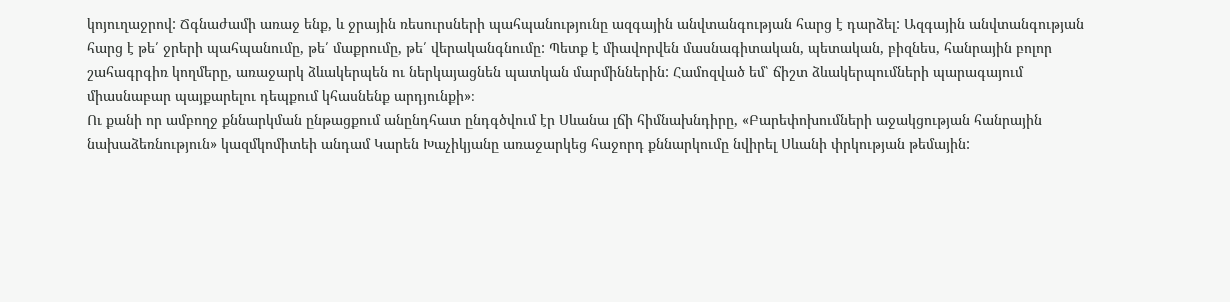կոյուղաջրով: Ճգնաժամի առաջ ենք, և ջրային ռեսուրսների պահպանությունը ազգային անվտանգության հարց է դարձել: Ազգային անվտանգության հարց է թե՛ ջրերի պահպանումը, թե՛ մաքրումը, թե՛ վերականգնումը: Պետք է միավորվեն մասնագիտական, պետական, բիզնես, հանրային բոլոր շահագրգիռ կողմերը, առաջարկ ձևակերպեն ու ներկայացնեն պատկան մարմիններին: Համոզված եմ՝ ճիշտ ձևակերպումների պարագայում միասնաբար պայքարելու դեպքում կհասնենք արդյունքի»։
Ու քանի որ ամբողջ քննարկման ընթացքում անընդհատ ընդգծվում էր Սևանա լճի հիմնախնդիրը, «Բարեփոխումների աջակցության հանրային նախաձեռնություն» կազմկոմիտեի անդամ Կարեն Խաչիկյանը առաջարկեց հաջորդ քննարկումը նվիրել Սևանի փրկության թեմային: